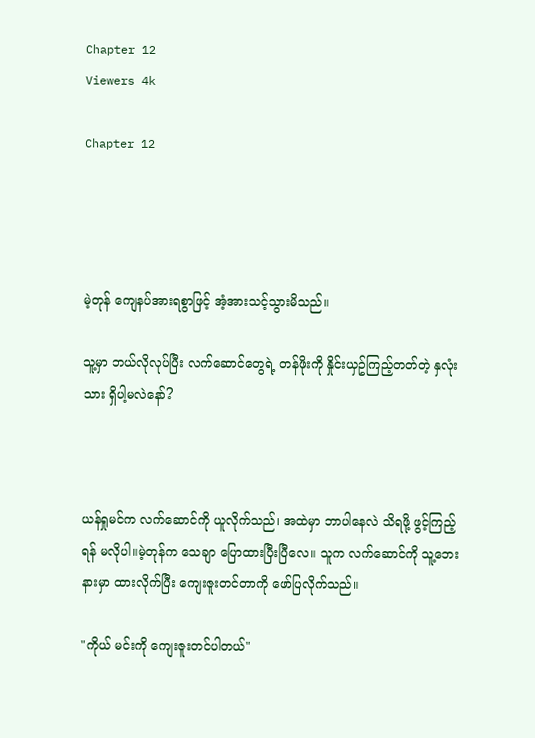Chapter 12
Viewers 4k

Chapter 12




မဲ့တုန် ကျေနပ်အားရစွာဖြင့် အံ့အားသင့်သွားမိသည်။

သူ့မှာ ဘယ်လိုလုပ်ပြီး လက်ဆောင်တွေရဲ့ တန်ဖိုးကို နှိုင်းယှဥ်ကြည့်တတ်တဲ့ နှလုံးသား ရှိပါ့မလဲနော်?



ယန်ရှုမင်က လက်ဆောင်ကို ယူလိုက်သည်၊ အထဲမှာ ဘာပါနေလဲ သိရဖို့ ဖွင့်ကြည့်ရန် မလိုပါ။မဲ့တုန်က သေချာ ပြောထားပြီးပြီလေ။ သူက လက်ဆောင်ကို သူ့ဘေးနားမှာ ထားလိုက်ပြီး ကျေးဇူးတင်တာကို ဖော်ပြလိုက်သည်။

"ကိုယ် မင်းကို ကျေးဇူးတင်ပါတယ်"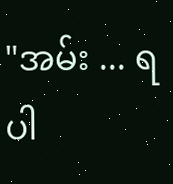"အမ်း ... ရပါ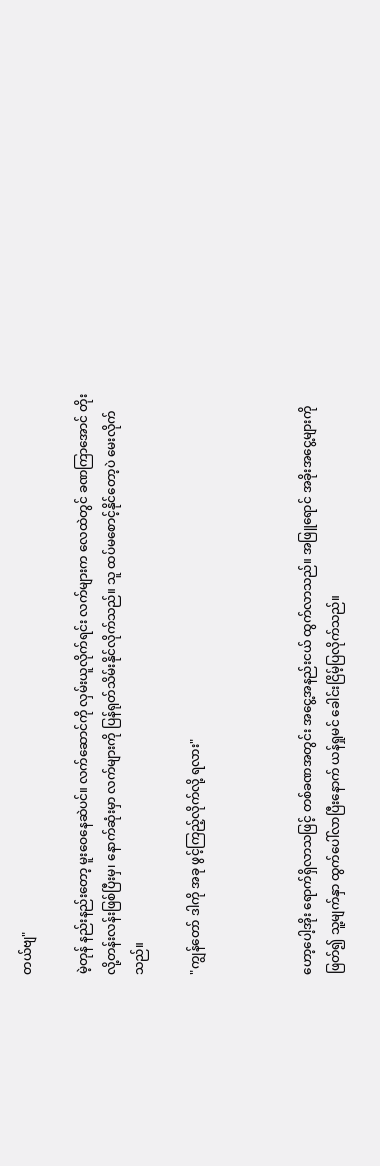တယ်ဗျ"

မဲ့တုန် နည်းနည်းတော့ မူးဝေနေဆဲပင်။ လက်ဆောင်ကို လှမ်းယူလိုက်ရင်း လက်များက လေထဲတွင် ခဏကြာအောင် တိုးလို့တန်းလန်းဖြစ်ပြီးမှ၊ နောက်ဆုံးမှာ လက်များကို ပြန်ရုတ်သိမ်းနိုင်လိုက်သည်။ သူ ထပ်မစောင့်နိုင်တော့ပဲ မေးလိုက်သည်။

"ကျွန်တော် ဒါကို အခု ဖွင့်ကြည့်လိုက်လို့ ရလား"



ဟော့ပေါ့အိုး ရောက်ရှိလာသဖြင့် တစ်ခဏအတွင်း အငွေ့အနည်းငယ် ထွက်လာသည်။ အဖြူရောင် အခိုးအငွေ့များကို ဖြတ်၍ သူ့မျက်နှာ ထွက်ပေါ်လာပြီးနောက် ယန်ရှုမင် ခေါင်းငြိမ့်ပြလိုက်သည်။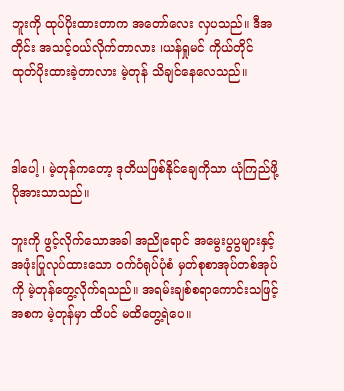ဘူးကို ထုပ်ပိုးထားတာက အတော်လေး လှပသည်။ ဒီအတိုင်း အသင့်ဝယ်လိုက်တာလား ၊ယန်ရှုမင် ကိုယ်တိုင် ထုတ်ပိုးထားခဲ့တာလား မဲ့တုန် သိချင်နေလေသည်။



ဒါပေါ့ ၊ မဲ့တုန်ကတော့ ဒုတိယဖြစ်နိုင်ချေကိုသာ ယုံကြည်ဖို့ ပိုအားသာသည်။

ဘူးကို ဖွင့်လိုက်သောအခါ အညိုရောင် အမွေးပွပွများနှင့် အဖုံးပြုလုပ်ထားသော ဝက်ဝံရုပ်ပုံစံ မှတ်စုစာအုပ်တစ်အုပ်ကို မဲ့တုန်တွေ့လိုက်ရသည်။ အရမ်းချစ်စရာကောင်းသဖြင့် အစက မဲ့တုန်မှာ ထိပင် မထိတွေ့ရဲပေ။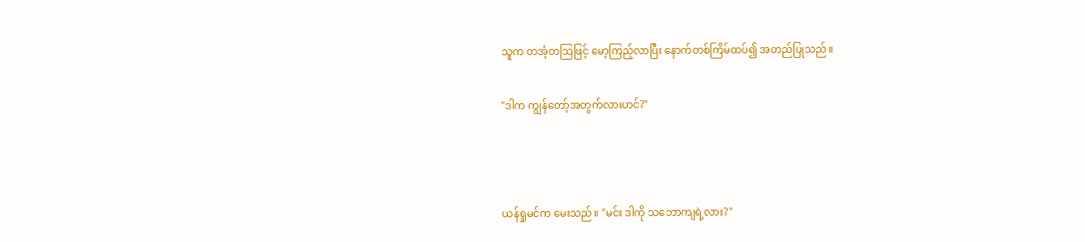သူက တအံ့တဩဖြင့် မော့ကြည့်လာပြီး နောက်တစ်ကြိမ်ထပ်၍ အတည်ပြုသည်။

"ဒါက ကျွန်တော့်အတွက်လားဟင်?"



ယန်ရှုမင်က မေးသည်။ "မင်း ဒါကို သဘောကျရဲ့လား?"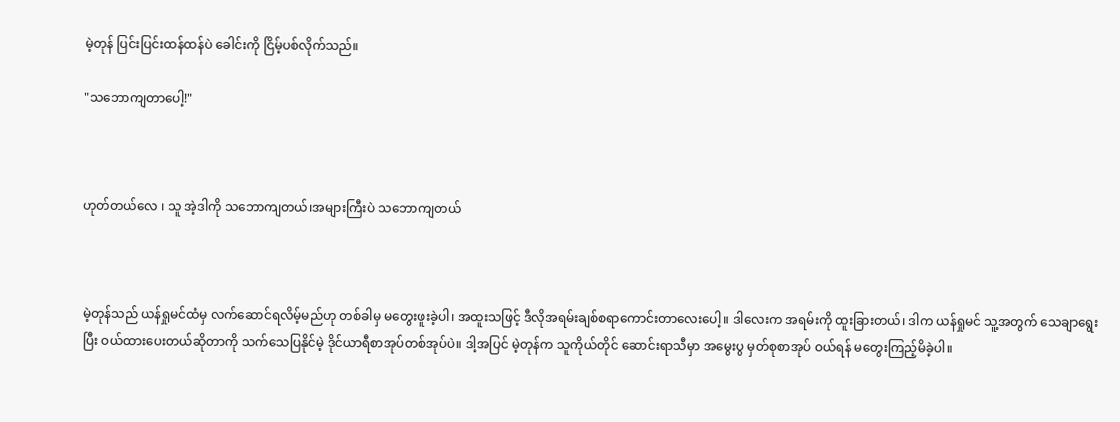မဲ့တုန် ပြင်းပြင်းထန်ထန်ပဲ ခေါင်းကို ငြိမ့်ပစ်လိုက်သည်။

"သဘောကျတာပေါ့!"



ဟုတ်တယ်လေ ၊ သူ အဲ့ဒါကို သဘောကျတယ်၊အများကြီးပဲ သဘောကျတယ်



မဲ့တုန်သည် ယန်ရှုမင်ထံမှ လက်ဆောင်ရလိမ့်မည်ဟု တစ်ခါမှ မတွေးဖူးခဲ့ပါ၊ အထူးသဖြင့် ဒီလိုအရမ်းချစ်စရာကောင်းတာလေးပေါ့။ ဒါလေးက အရမ်းကို ထူးခြားတယ်၊ ဒါက ယန်ရှုမင် သူ့အတွက် သေချာရွေးပြီး ဝယ်ထားပေးတယ်ဆိုတာကို သက်သေပြနိုင်မဲ့ ဒိုင်ယာရီစာအုပ်တစ်အုပ်ပဲ။ ဒါ့အပြင် မဲ့တုန်က သူကိုယ်တိုင် ဆောင်းရာသီမှာ အမွေးပွ မှတ်စုစာအုပ် ဝယ်ရန် မတွေးကြည့်မိခဲ့ပါ။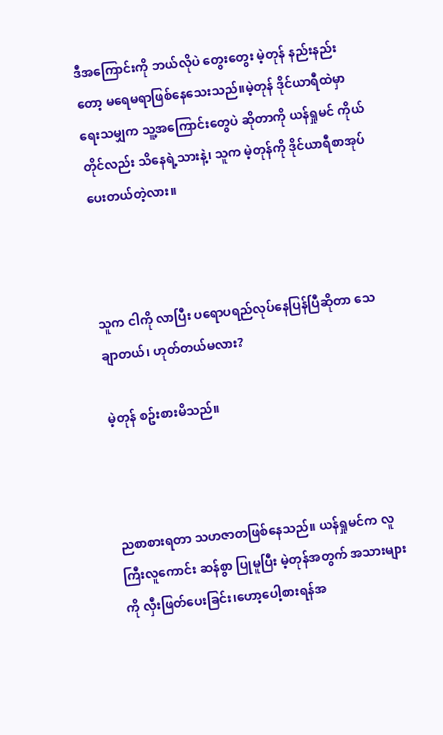ဒီအကြောင်းကို ဘယ်လိုပဲ တွေးတွေး မဲ့တုန် နည်းနည်းတော့ မရေမရာဖြစ်နေသေးသည်။မဲ့တုန် ဒိုင်ယာရီထဲမှာ ရေးသမျှက သူ့အကြောင်းတွေပဲ ဆိုတာကို ယန်ရှုမင် ကိုယ်တိုင်လည်း သိနေရဲ့သားနဲ့၊ သူက မဲ့တုန်ကို ဒိုင်ယာရီစာအုပ် ပေးတယ်တဲ့လား။



သူက ငါကို လာပြီး ပရောပရည်လုပ်နေပြန်ပြီဆိုတာ သေချာတယ်၊ ဟုတ်တယ်မလား?

မဲ့တုန် စဥ်းစားမိသည်။



ညစာစားရတာ သဟဇာတဖြစ်နေသည်။ ယန်ရှုမင်က လူကြီးလူကောင်း ဆန်စွာ ပြုမူပြီး မဲ့တုန်အတွက် အသားများကို လှီးဖြတ်ပေးခြင်း၊ဟော့ပေါ့စားရန်အ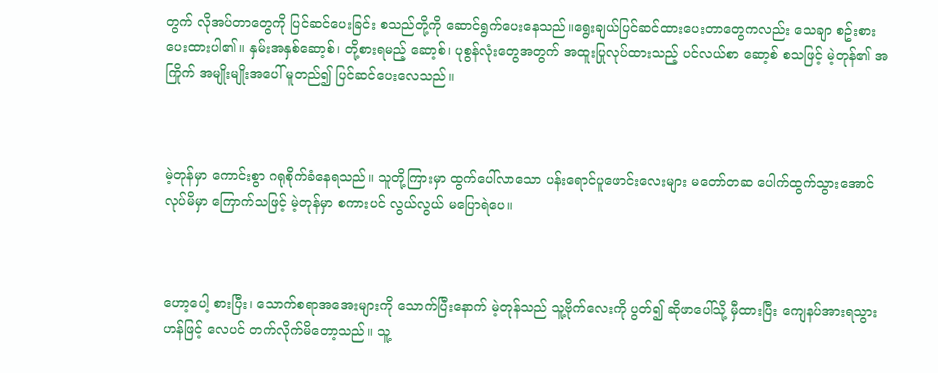တွက် လိုအပ်တာတွေကို ပြင်ဆင်ပေးခြင်း စသည်တို့ကို ဆောင်ရွက်ပေးနေသည်။ရွေးချယ်ပြင်ဆင်ထားပေးတာတွေကလည်း သေချာ စဥ်းစားပေးထားပါ၏။ နှမ်းအနှစ်ဆော့စ်၊ တို့စားရမည့် ဆော့စ်၊ ပုစွန်လုံးတွေအတွက် အထူးပြုလုပ်ထားသည့် ပင်လယ်စာ ဆော့စ် စသဖြင့် မဲ့တုန်၏ အကြိုက် အမျိုးမျိုးအပေါ် မူတည်၍ ပြင်ဆင်ပေးလေသည်။



မဲ့တုန်မှာ ကောင်းစွာ ဂရုစိုက်ခံနေရသည်။ သူတို့ကြားမှာ ထွက်ပေါ်လာသော ပန်းရောင်ပူဖောင်းလေးများ မတော်တဆ ပေါက်ထွက်သွားအောင် လုပ်မိမှာ ကြောက်သဖြင့် မဲ့တုန်မှာ စကားပင် လွယ်လွယ် မပြောရဲပေ။



ဟော့ပေါ့ စားပြီး၊ သောက်စရာအအေးများကို သောက်ပြီးနောက် မဲ့တုန်သည် သူ့ဗိုက်လေးကို ပွတ်၍ ဆိုဖာပေါ်သို့ မှီထားပြီး ကျေနပ်အားရသွားဟန်ဖြင့် လေပင် တက်လိုက်မိတော့သည်။ သူ့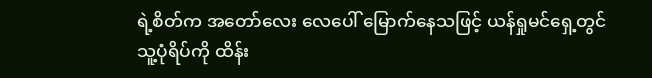ရဲ့စိတ်က အတော်လေး လေပေါ် မြောက်နေသဖြင့် ယန်ရှုမင်ရှေ့တွင် သူ့ပုံရိပ်ကို ထိန်း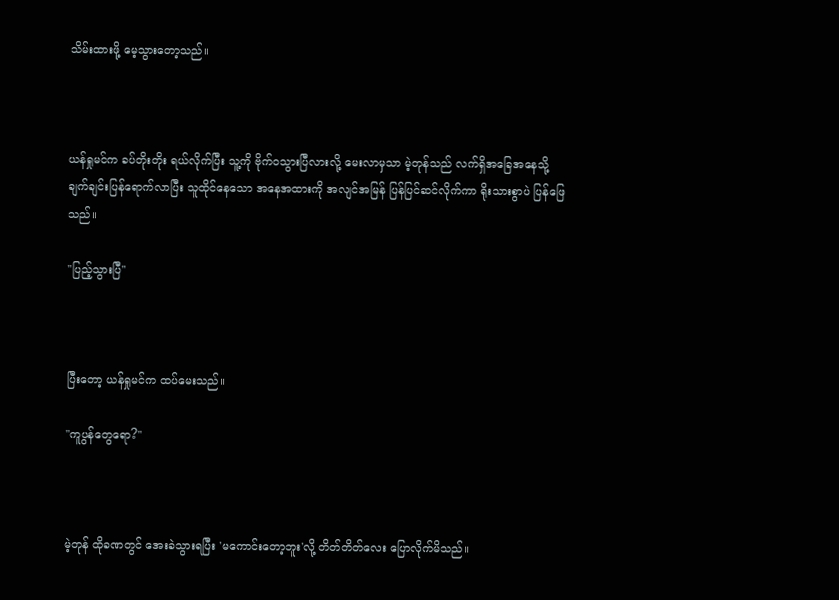သိမ်းထားဖို့ မေ့သွားတော့သည်။



ယန်ရှုမင်က ခပ်တိုးတိုး ရယ်လိုက်ပြီး သူ့ကို ဗိုက်ဝသွားပြီလားလို့ မေးလာမှသာ မဲ့တုန်သည် လက်ရှိအခြေအနေသို့ ချက်ချင်းပြန်ရောက်လာပြီး သူထိုင်နေသော အနေအထားကို အလျင်အမြန် ပြန်ပြင်ဆင်လိုက်ကာ ရိုးသားစွာပဲ ပြန်ဖြေသည်။

"ပြည့်သွားပြီ"



ပြီးတော့ ယန်ရှုမင်က ထပ်မေးသည်။

"ကူပွန်တွေရော?"



မဲ့တုန် ထိုခဏတွင် အေးခဲသွားရပြီး 'မကောင်းတော့ဘူး'လို့ တိတ်တိတ်လေး ပြောလိုက်မိသည်။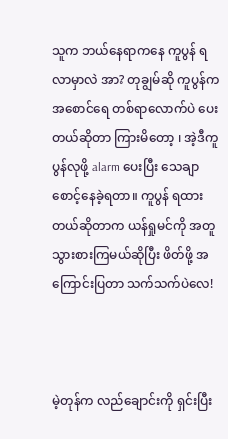သူက ဘယ်နေရာကနေ ကူပွန် ရလာမှာလဲ အာ? တုချွမ်ဆို ကူပွန်က အစောင်ရေ တစ်ရာလောက်ပဲ ပေးတယ်ဆိုတာ ကြားမိတော့ ၊ အဲ့ဒီကူပွန်လုဖို့ alarm ပေးပြီး သေချာစောင့်နေခဲ့ရတာ။ ကူပွန် ရထားတယ်ဆိုတာက ယန်ရှုမင်ကို အတူသွားစားကြမယ်ဆိုပြီး ဖိတ်ဖို့ အကြောင်းပြတာ သက်သက်ပဲလေ!



မဲ့တုန်က လည်ချောင်းကို ရှင်းပြီး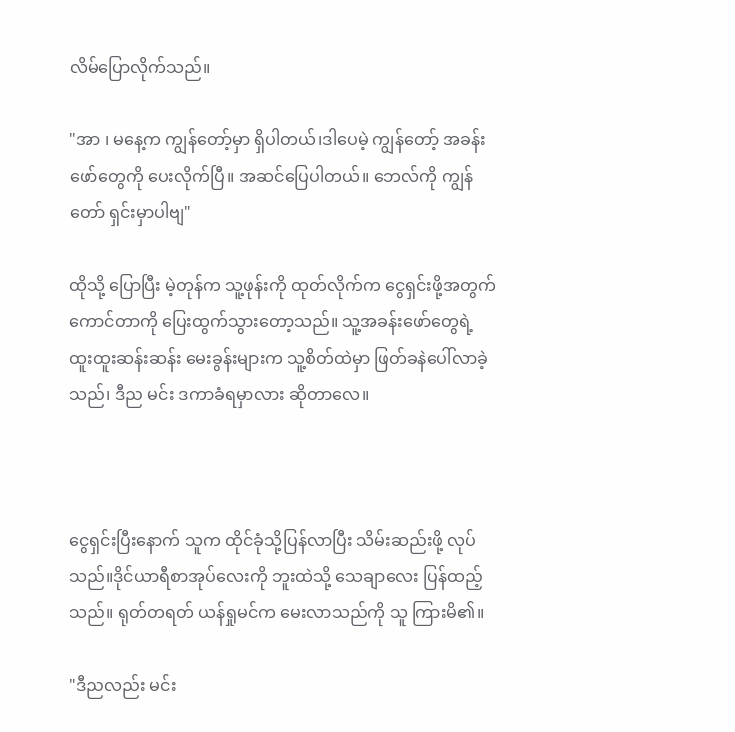လိမ်ပြောလိုက်သည်။

"အာ ၊ မနေ့က ကျွန်တော့်မှာ ရှိပါတယ်၊ဒါပေမဲ့ ကျွန်တော့် အခန်းဖော်တွေကို ပေးလိုက်ပြီ။ အဆင်ပြေပါတယ်။ ဘေလ်ကို ကျွန်တော် ရှင်းမှာပါဗျ"

ထိုသို့ ပြောပြီး မဲ့တုန်က သူ့ဖုန်းကို ထုတ်လိုက်က ငွေရှင်းဖို့အတွက် ကောင်တာကို ပြေးထွက်သွားတော့သည်။ သူ့အခန်းဖော်တွေရဲ့ ထူးထူးဆန်းဆန်း မေးခွန်းများက သူ့စိတ်ထဲမှာ ဖြတ်ခနဲပေါ်လာခဲ့သည်၊ ဒီည မင်း ဒကာခံရမှာလား ဆိုတာလေ။



ငွေရှင်းပြီးနောက် သူက ထိုင်ခုံသို့ပြန်လာပြီး သိမ်းဆည်းဖို့ လုပ်သည်။ဒိုင်ယာရီစာအုပ်လေးကို ဘူးထဲသို့ သေချာလေး ပြန်ထည့်သည်။ ရုတ်တရတ် ယန်ရှုမင်က မေးလာသည်ကို သူ ကြားမိ၏။

"ဒီညလည်း မင်း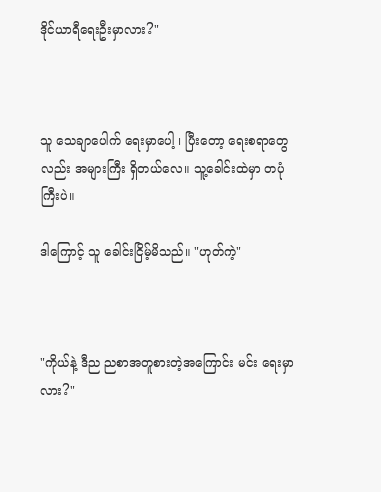ဒိုင်ယာရီရေးဦးမှာလား?"



သူ သေချာပေါက် ရေးမှာပေါ့ ၊ ပြီးတော့ ရေးစရာတွေလည်း အများကြီး ရှိတယ်လေ။ သူ့ခေါင်းထဲမှာ တပုံကြီးပဲ။

ဒါကြောင့် သူ ခေါင်းငြိမ့်မိသည်။ "ဟုတ်ကဲ့"



"ကိုယ်နဲ့ ဒီည ညစာအတူစားတဲ့အကြောင်း မင်း ရေးမှာလား?"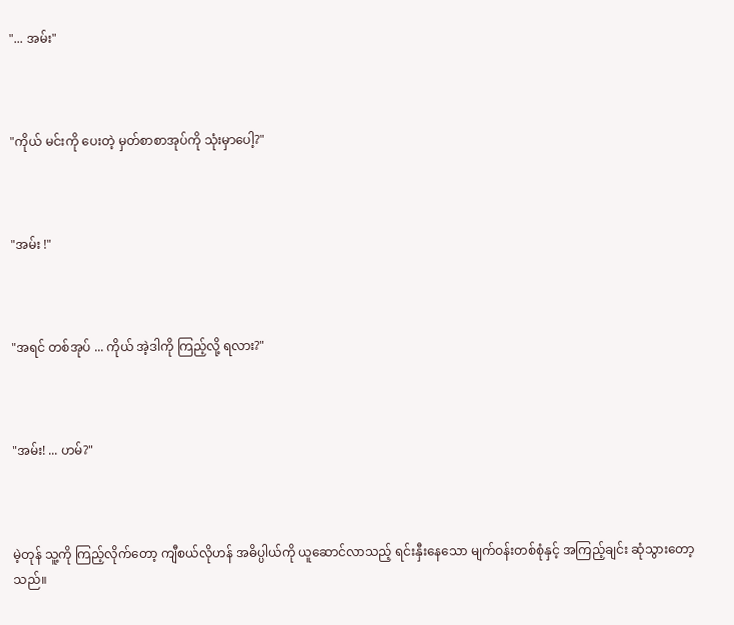"... အမ်း"



"ကိုယ် မင်းကို ပေးတဲ့ မှတ်စာစာအုပ်ကို သုံးမှာပေါ့?"



"အမ်း !"



"အရင် တစ်အုပ် ... ကိုယ် အဲ့ဒါကို ကြည့်လို့ ရလား?"



"အမ်း! ... ဟမ်?"



မဲ့တုန် သူ့ကို ကြည့်လိုက်တော့ ကျီစယ်လိုဟန် အဓိပ္ပါယ်ကို ယူဆောင်လာသည့် ရင်းနှီးနေသော မျက်ဝန်းတစ်စုံနှင့် အကြည့်ချင်း ဆုံသွားတော့သည်။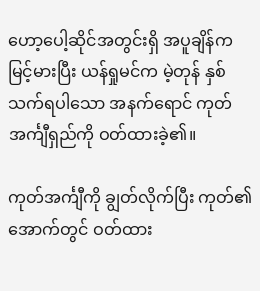ဟော့ပေါ့ဆိုင်အတွင်းရှိ အပူချိန်က မြင့်မားပြီး ယန်ရှုမင်က မဲ့တုန် နှစ်သက်ရပါသော အနက်ရောင် ကုတ်အင်္ကျီရှည်ကို ဝတ်ထားခဲ့၏။

ကုတ်အင်္ကျီကို ချွတ်လိုက်ပြီး ကုတ်၏အောက်တွင် ဝတ်ထား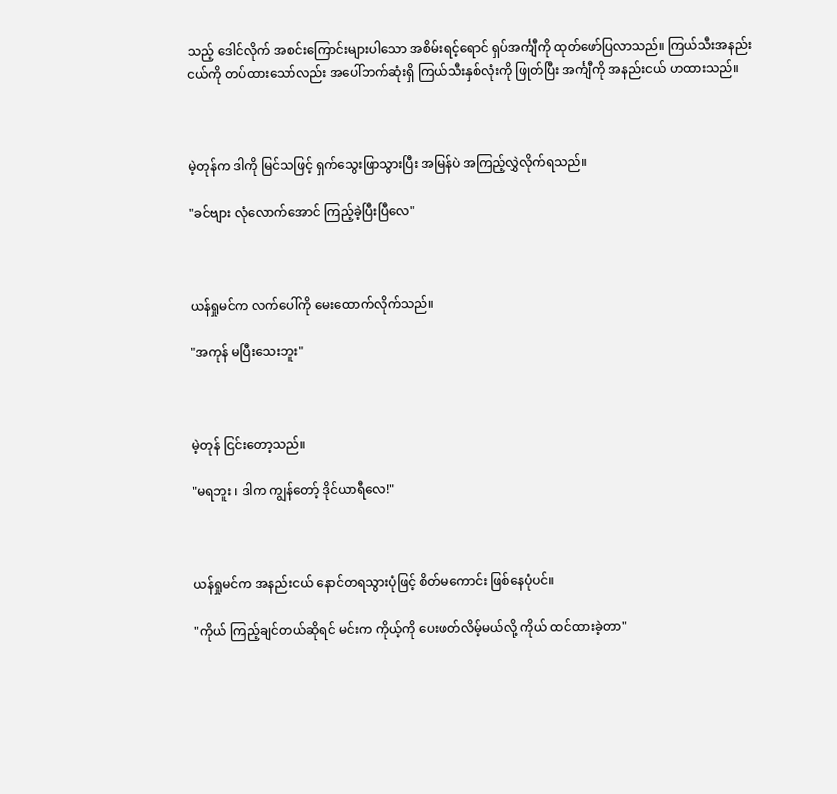သည့် ဒေါင်လိုက် အစင်းကြောင်းများပါသော အစိမ်းရင့်ရောင် ရှပ်အင်္ကျီကို ထုတ်ဖော်ပြလာသည်။ ကြယ်သီးအနည်းငယ်ကို တပ်ထားသော်လည်း အပေါ်ဘက်ဆုံးရှိ ကြယ်သီးနှစ်လုံးကို ဖြုတ်ပြီး အင်္ကျီကို အနည်းငယ် ဟထားသည်။



မဲ့တုန်က ဒါကို မြင်သဖြင့် ရှက်သွေးဖြာသွားပြီး အမြန်ပဲ အကြည့်လွှဲလိုက်ရသည်။

"ခင်ဗျား လုံလောက်အောင် ကြည့်ခဲ့ပြီးပြီလေ"



ယန်ရှုမင်က လက်ပေါ်ကို မေးထောက်လိုက်သည်။

"အကုန် မပြီးသေးဘူး"



မဲ့တုန် ငြင်းတော့သည်။

"မရဘူး ၊ ဒါက ကျွန်တော့် ဒိုင်ယာရီလေ!"



ယန်ရှုမင်က အနည်းငယ် နောင်တရသွားပုံဖြင့် စိတ်မကောင်း ဖြစ်နေပုံပင်။

"ကိုယ် ကြည့်ချင်တယ်ဆိုရင် မင်းက ကိုယ့်ကို ပေးဖတ်လိမ့်မယ်လို့ ကိုယ် ထင်ထားခဲ့တာ"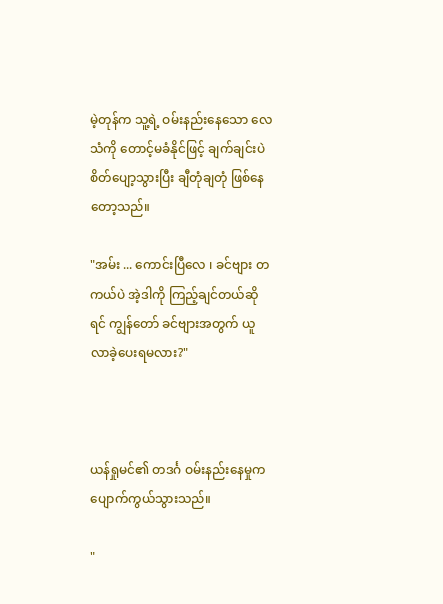မဲ့တုန်က သူ့ရဲ့ ဝမ်းနည်းနေသော လေသံကို တောင့်မခံနိုင်ဖြင့် ချက်ချင်းပဲ စိတ်ပျော့သွားပြီး ချီတုံချတုံ ဖြစ်နေတော့သည်။

"အမ်း ... ကောင်းပြီလေ ၊ ခင်ဗျား တကယ်ပဲ အဲ့ဒါကို ကြည့်ချင်တယ်ဆိုရင် ကျွန်တော် ခင်ဗျားအတွက် ယူလာခဲ့ပေးရမလား?"



ယန်ရှုမင်၏ တဒင်္ဂ ဝမ်းနည်းနေမှုက ပျောက်ကွယ်သွားသည်။

"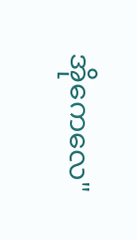အိုကေလေ"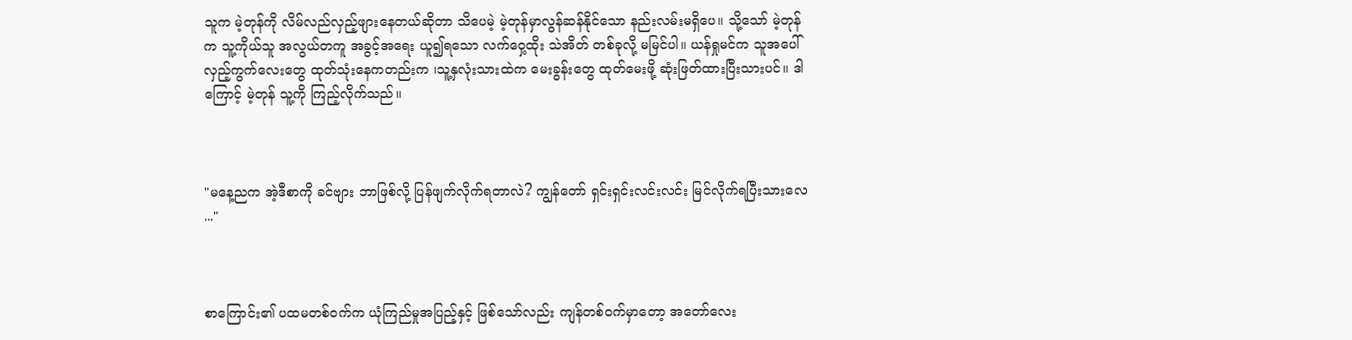သူက မဲ့တုန်ကို လိမ်လည်လှည့်ဖျားနေတယ်ဆိုတာ သိပေမဲ့ မဲ့တုန်မှာလွန်ဆန်နိုင်သော နည်းလမ်းမရှိပေ။ သို့သော် မဲ့တုန်က သူ့ကိုယ်သူ အလွယ်တကူ အခွင့်အရေး ယူ၍ရသော လက်ဝှေ့ထိုး သဲအိတ် တစ်ခုလို့ မမြင်ပါ။ ယန်ရှုမင်က သူအပေါ် လှည့်ကွက်လေးတွေ ထုတ်သုံးနေကတည်းက ၊သူ့နှလုံးသားထဲက မေးခွန်းတွေ ထုတ်မေးဖို့ ဆုံးဖြတ်ထားပြီးသားပင်။ ဒါကြောင့် မဲ့တုန် သူ့ကို ကြည့်လိုက်သည်။



"မနေ့ညက အဲ့ဒီစာကို ခင်ဗျား ဘာဖြစ်လို့ ပြန်ဖျက်လိုက်ရတာလဲ? ကျွန်တော် ရှင်းရှင်းလင်းလင်း မြင်လိုက်ရပြီးသားလေ ..."



စာကြောင်း၏ ပထမတစ်ဝက်က ယုံကြည်မှုအပြည့်နှင့် ဖြစ်သော်လည်း ကျန်တစ်ဝက်မှာတော့ အတော်လေး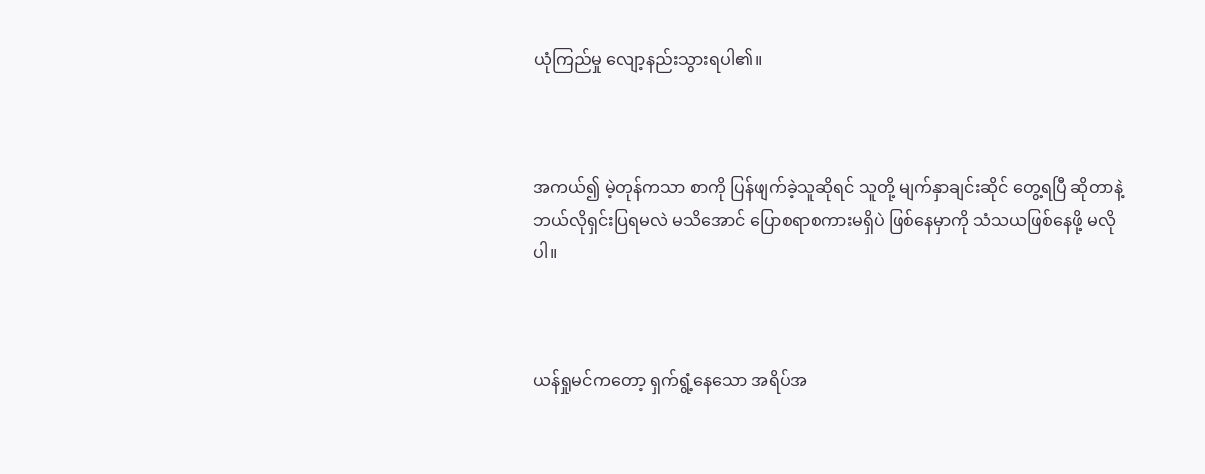ယုံကြည်မှု လျော့နည်းသွားရပါ၏။



အကယ်၍ မဲ့တုန်ကသာ စာကို ပြန်ဖျက်ခဲ့သူဆိုရင် သူတို့ မျက်နှာချင်းဆိုင် တွေ့ရပြီ ဆိုတာနဲ့ ဘယ်လိုရှင်းပြရမလဲ မသိအောင် ပြောစရာစကားမရှိပဲ ဖြစ်နေမှာကို သံသယဖြစ်နေဖို့ မလိုပါ။



ယန်ရှုမင်ကတော့ ရှက်ရွံ့နေသော အရိပ်အ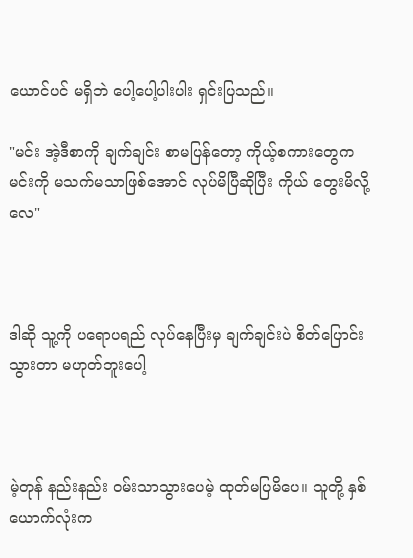ယောင်ပင် မရှိဘဲ ပေါ့ပေါ့ပါးပါး ရှင်းပြသည်။

"မင်း အဲ့ဒီစာကို ချက်ချင်း စာမပြန်တော့ ကိုယ့်စကားတွေက မင်းကို မသက်မသာဖြစ်အောင် လုပ်မိပြီဆိုပြီး ကိုယ် တွေးမိလို့လေ"



ဒါဆို သူ့ကို ပရောပရည် လုပ်နေပြီးမှ ချက်ချင်းပဲ စိတ်ပြောင်းသွားတာ မဟုတ်ဘူးပေါ့



မဲ့တုန် နည်းနည်း ဝမ်းသာသွားပေမဲ့ ထုတ်မပြမိပေ။ သူတို့ နှစ်ယောက်လုံးက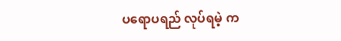ပရောပရည် လုပ်ရမဲ့ က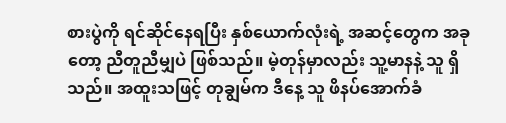စားပွဲကို ရင်ဆိုင်နေရပြီး နှစ်ယောက်လုံးရဲ့ အဆင့်တွေက အခုတော့ ညီတူညီမျှပဲ ဖြစ်သည်။ မဲ့တုန်မှာလည်း သူ့မာနနဲ့ သူ ရှိသည်။ အထူးသဖြင့် တုချွမ်က ဒီနေ့ သူ ဖိနပ်အောက်ခံ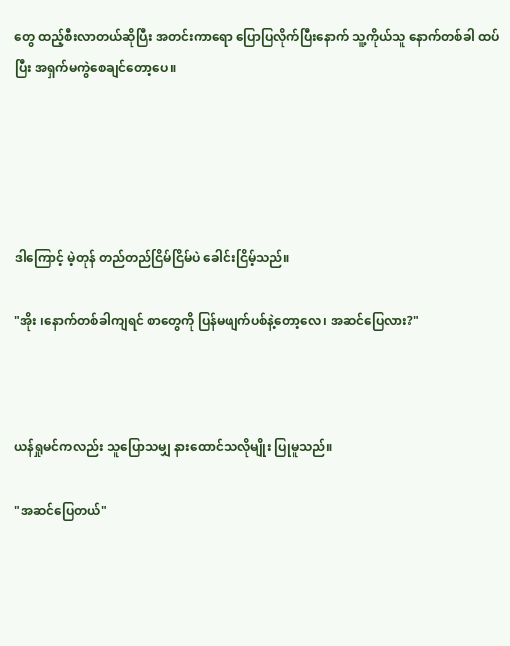တွေ ထည့်စီးလာတယ်ဆိုပြီး အတင်းကာရော ပြောပြလိုက်ပြီးနောက် သူ့ကိုယ်သူ နောက်တစ်ခါ ထပ်ပြီး အရှက်မကွဲစေချင်တော့ပေ။





ဒါကြောင့် မဲ့တုန် တည်တည်ငြိမ်ငြိမ်ပဲ ခေါင်းငြိမ့်သည်။

"အိုး ၊နောက်တစ်ခါကျရင် စာတွေကို ပြန်မဖျက်ပစ်နဲ့တော့လေ၊ အဆင်ပြေလား?"



ယန်ရှုမင်ကလည်း သူပြောသမျှ နားထောင်သလိုမျိုး ပြုမူသည်။

"အဆင်ပြေတယ်"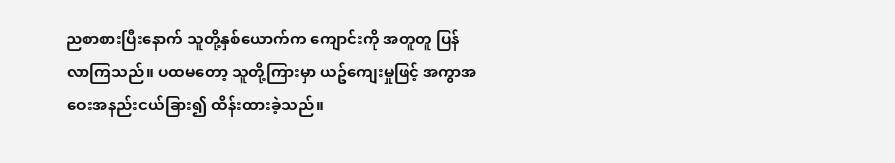ညစာစားပြီးနောက် သူတို့နှစ်ယောက်က ကျောင်းကို အတူတူ ပြန်လာကြသည်။ ပထမတော့ သူတို့ကြားမှာ ယဥ်ကျေးမှုဖြင့် အကွာအဝေးအနည်းငယ်ခြား၍ ထိန်းထားခဲ့သည်။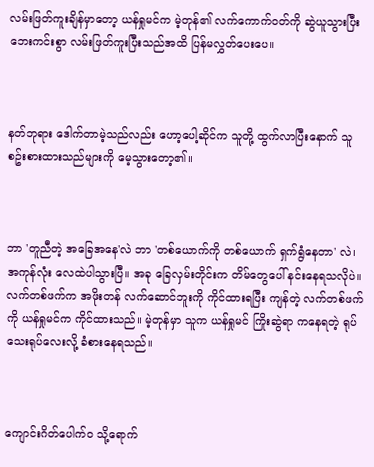လမ်းဖြတ်ကူးချိန်မှာတော့ ယန်ရှုမင်က မဲ့တုန်၏ လက်ကောက်ဝတ်ကို ဆွဲယူသွားပြီး ဘေးကင်းစွာ လမ်းဖြတ်ကူးပြီးသည်အထိ ပြန်မလွှတ်ပေးပေ။



နတ်ဘုရား ဒေါက်တာမဲ့သည်လည်း ဟော့ပေါ့ဆိုင်က သူတို့ ထွက်လာပြီးနောက် သူ စဥ်းစားထားသည်များကို မေ့သွားတော့၏။



ဘာ 'တူညီတဲ့ အခြေအနေ'လဲ ဘာ 'တစ်ယောက်ကို တစ်ယောက် ရှက်ရွံနေတာ' လဲ၊ အကုန်လုံး လေထဲပါသွားပြီ။ အခု ခြေလှမ်းတိုင်းက တိမ်တွေပေါ် နင်းနေရသလိုပဲ။ လက်တစ်ဖက်က အဖိုးတန် လက်ဆောင်ဘူးကို ကိုင်ထားရပြီး ကျန်တဲ့ လက်တစ်ဖက်ကို ယန်ရှုမင်က ကိုင်ထားသည်။ မဲ့တုန်မှာ သူက ယန်ရှုမင် ကြိုးဆွဲရာ ကနေရတဲ့ ရုပ်သေးရုပ်လေးလို့ ခံစားနေရသည်။



ကျောင်းဂိတ်ပေါက်ဝ သို့ရောက်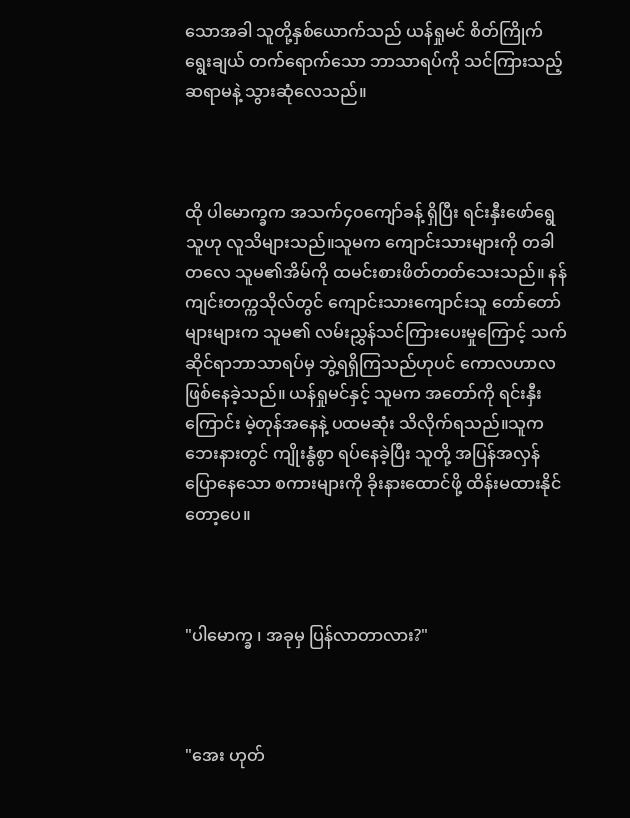သောအခါ သူတို့နှစ်ယောက်သည် ယန်ရှုမင် စိတ်ကြိုက်ရွေးချယ် တက်ရောက်သော ဘာသာရပ်ကို သင်ကြားသည့် ဆရာမနဲ့ သွားဆုံလေသည်။



ထို ပါမောက္ခက အသက်၄၀ကျော်ခန့် ရှိပြီး ရင်းနှီးဖော်ရွေသူဟု လူသိများသည်။သူမက ကျောင်းသားများကို တခါတလေ သူမ၏အိမ်ကို ထမင်းစားဖိတ်တတ်သေးသည်။ နန်ကျင်းတက္ကသိုလ်တွင် ကျောင်းသားကျောင်းသူ တော်တော်များများက သူမ၏ လမ်းညွှန်သင်ကြားပေးမှုကြောင့် သက်ဆိုင်ရာဘာသာရပ်မှ ဘွဲ့ရရှိကြသည်ဟုပင် ကောလဟာလ ဖြစ်နေခဲ့သည်။ ယန်ရှုမင်နှင့် သူမက အတော်ကို ရင်းနှီးကြောင်း မဲ့တုန်အနေနဲ့ ပထမဆုံး သိလိုက်ရသည်။သူက ဘေးနားတွင် ကျိုးနွံစွာ ရပ်နေခဲ့ပြီး သူတို့ အပြန်အလှန်ပြောနေသော စကားများကို ခိုးနားထောင်ဖို့ ထိန်းမထားနိုင်တော့ပေ။



"ပါမောက္ခ ၊ အခုမှ ပြန်လာတာလား?"



"အေး ဟုတ်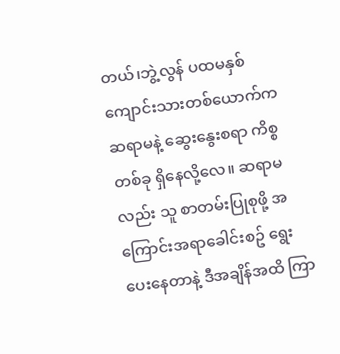တယ်၊ဘွဲ့လွန် ပထမနှစ် ကျောင်းသားတစ်ယောက်က ဆရာမနဲ့ ဆွေးနွေးစရာ ကိစ္စတစ်ခု ရှိနေလို့လေ။ ဆရာမလည်း သူ စာတမ်းပြုစုဖို့ အကြောင်းအရာခေါင်းစဥ် ရွေးပေးနေတာနဲ့ ဒီအချိန်အထိ ကြာ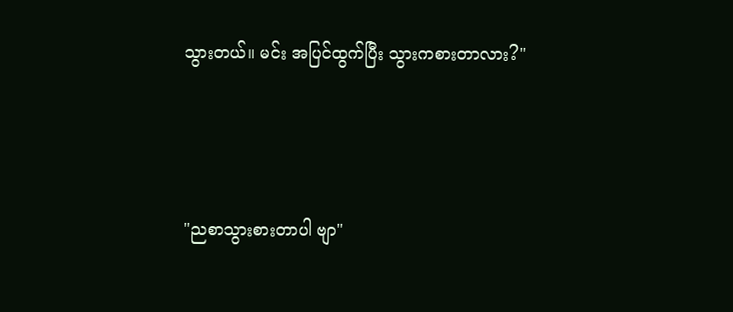သွားတယ်။ မင်း အပြင်ထွက်ပြီး သွားကစားတာလား?"



"ညစာသွားစားတာပါ ဗျာ"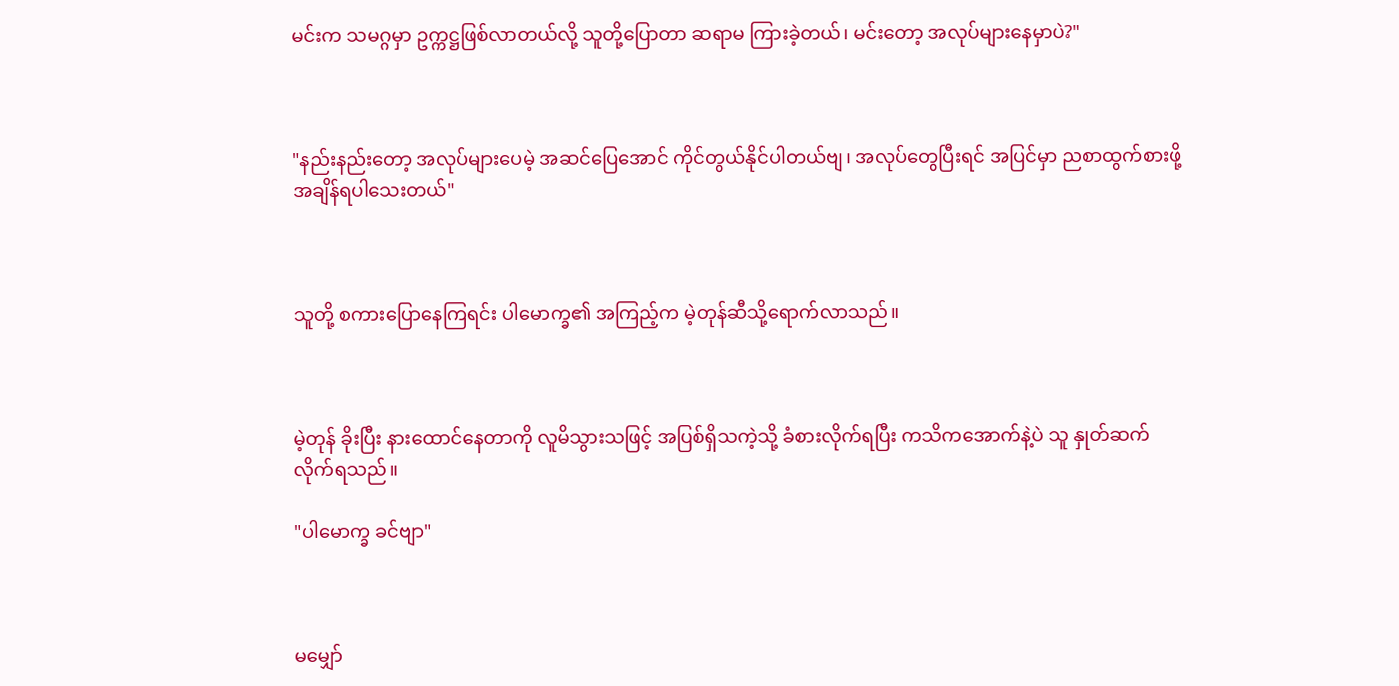မင်းက သမဂ္ဂမှာ ဥက္ကဋ္ဌဖြစ်လာတယ်လို့ သူတို့ပြောတာ ဆရာမ ကြားခဲ့တယ်၊ မင်းတော့ အလုပ်များနေမှာပဲ?"



"နည်းနည်းတော့ အလုပ်များပေမဲ့ အဆင်ပြေအောင် ကိုင်တွယ်နိုင်ပါတယ်ဗျ၊ အလုပ်တွေပြီးရင် အပြင်မှာ ညစာထွက်စားဖို့ အချိန်ရပါသေးတယ်"



သူတို့ စကားပြောနေကြရင်း ပါမောက္ခ၏ အကြည့်က မဲ့တုန်ဆီသို့ရောက်လာသည်။



မဲ့တုန် ခိုးပြီး နားထောင်နေတာကို လူမိသွားသဖြင့် အပြစ်ရှိသကဲ့သို့ ခံစားလိုက်ရပြီး ကသိကအောက်နဲ့ပဲ သူ နှုတ်ဆက်လိုက်ရသည်။

"ပါမောက္ခ ခင်ဗျာ"



မမျှော်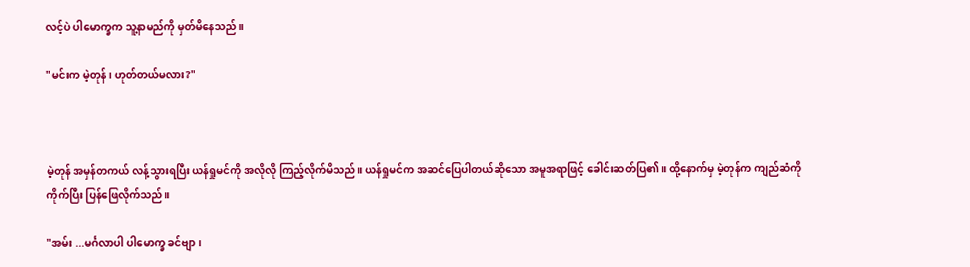လင့်ပဲ ပါမောက္ခက သူ့နာမည်ကို မှတ်မိနေသည်။

"မင်းက မဲ့တုန်၊ ဟုတ်တယ်မလား?"



မဲ့တုန် အမှန်တကယ် လန့်သွားရပြီး ယန်ရှုမင်ကို အလိုလို ကြည့်လိုက်မိသည်။ ယန်ရှုမင်က အဆင်ပြေပါတယ်ဆိုသော အမူအရာဖြင့် ခေါင်းဆတ်ပြ၏။ ထို့နောက်မှ မဲ့တုန်က ကျည်ဆံကို ကိုက်ပြီး ပြန်ဖြေလိုက်သည်။

"အမ်း ...မင်္ဂလာပါ ပါမောက္ခ ခင်ဗျာ၊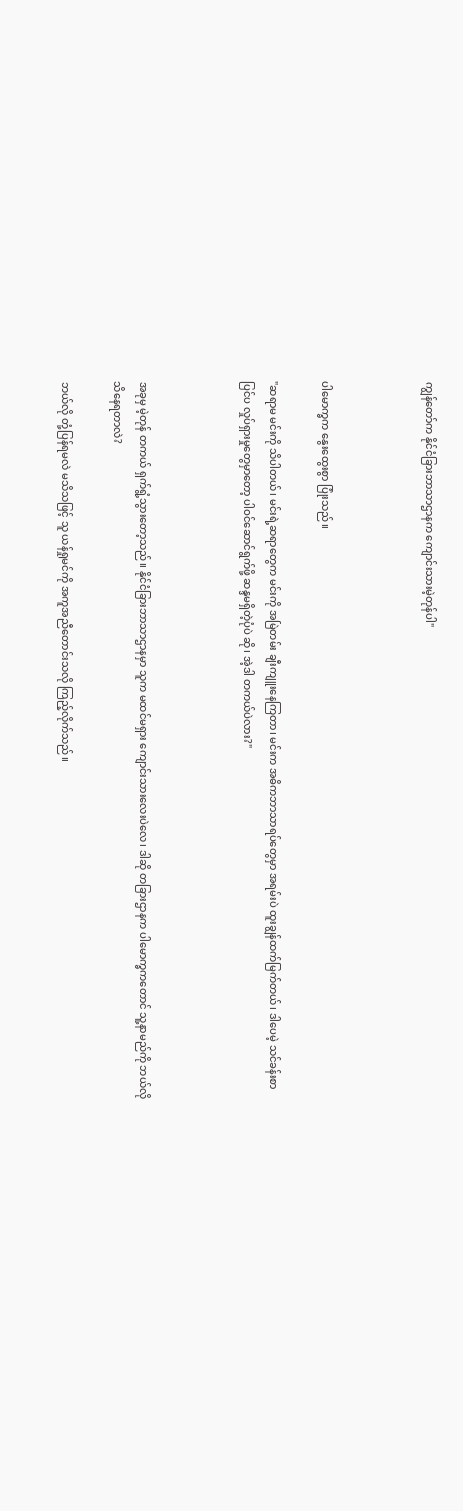ကျွန်တော်က နိုင်ငံခြားဘာသာဌာနက ကျောင်းသားမဲ့တုန်ပါ"



ပါမောက္ခက နွေးထွေးစွာ ပြုံးသည်။

"ဆရာမ မင်းကို သိပါတယ်၊ မင်းရဲ့ဆရာတွေက မင်းကို အမြဲတမ်း ချီးကျူးနေကြတာ၊ မင်းက အဓိကဘာသာရပ်တွေမှာ အရမ်းပဲ ထူးချွန်ထက်မြက်တယ်၊ ဒါပေမဲ့ သင်ခန်းစာပြင်ပ လှုပ်ရှားမှုတွေမှာတော့ ပါဝင်ဆောင်ရွက်ဖို့ ဆန္ဒမရှိတဲ့ပုံပဲ ဆို၊ အဲ့ဒါ တကယ်ပဲလား?"



အခုမှ မဲ့တုန် တကယ် ရှက်ရွံ့သွားတော့သည်။ နိုင်ငံခြားဘာသာဌာနမှာ သူက မထင်မရှား ကျောင်းသားလေးပဲလေ၊ ဒါဆို တခြားဌာနက ပါမောက္ခကတောင် သူ့နာမည်ကို ဘယ်လိုသိနေရတာလဲ?

ဘယ်လို တုံ့ပြန်ရမလဲ မသိသဖြင့် သူ ယန်ရှုမင်ကို အကူအညီတောင်းသလို ကြည့်လိုက်သည်။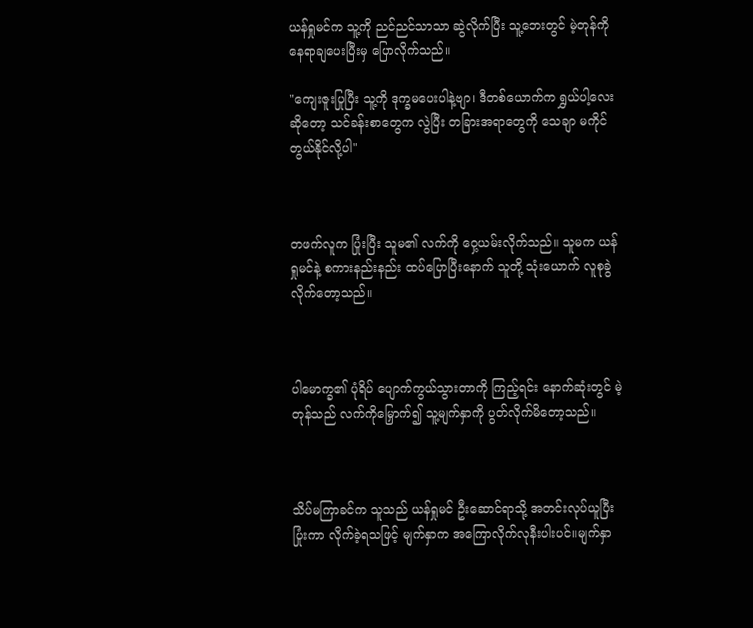ယန်ရှုမင်က သူ့ကို ညင်ညင်သာသာ ဆွဲလိုက်ပြီး သူ့ဘေးတွင် မဲ့တုန်ကို နေရာချပေးပြီးမှ ပြောလိုက်သည်။

"ကျေးဇူးပြုပြီး သူ့ကို ဒုက္ခမပေးပါနဲ့ဗျာ၊ ဒီတစ်ယောက်က ရွှယ်ပါ့လေးဆိုတော့ သင်ခန်းစာတွေက လွဲပြီး တခြားအရာတွေကို သေချာ မကိုင်တွယ်နိုင်လို့ပါ"



တဖက်လူက ပြုံးပြီး သူမ၏ လက်ကို ဝှေ့ယမ်းလိုက်သည်။ သူမက ယန်ရှုမင်နဲ့ စကားနည်းနည်း ထပ်ပြောပြီးနောက် သူတို့ သုံးယောက် လူစုခွဲလိုက်တော့သည်။



ပါမောက္ခ၏ ပုံရိပ် ပျောက်ကွယ်သွားတာကို ကြည့်ရင်း နောက်ဆုံးတွင် မဲ့တုန်သည် လက်ကိုမြှောက်၍ သူ့မျက်နှာကို ပွတ်လိုက်မိတော့သည်။



သိပ်မကြာခင်က သူသည် ယန်ရှုမင် ဦးဆောင်ရာသို့ အတင်းလုပ်ယူပြီး ပြုံးကာ လိုက်ခဲ့ရသဖြင့် မျက်နှာက အကြောလိုက်လုနီးပါးပင်။မျက်နှာ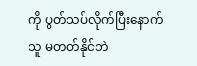ကို ပွတ်သပ်လိုက်ပြီးနောက် သူ မတတ်နိုင်ဘဲ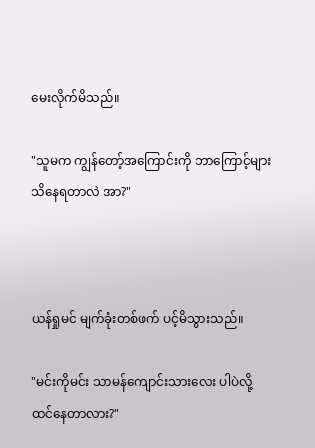မေးလိုက်မိသည်။

"သူမက ကျွန်တော့်အကြောင်းကို ဘာကြောင့်များ သိနေရတာလဲ အာ?"



ယန်ရှုမင် မျက်ခုံးတစ်ဖက် ပင့်မိသွားသည်။

"မင်းကိုမင်း သာမန်ကျောင်းသားလေး ပါပဲလို့ ထင်နေတာလား?"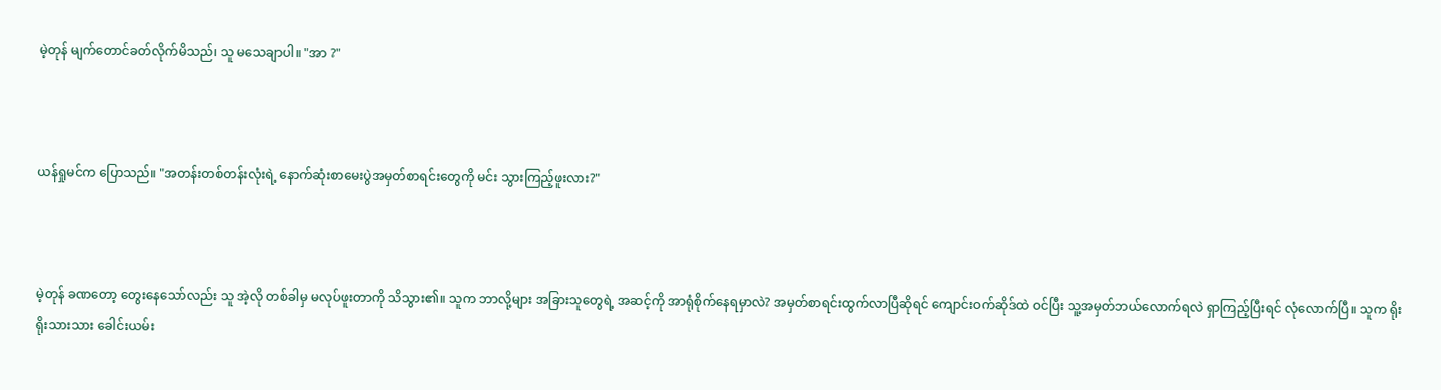မဲ့တုန် မျက်တောင်ခတ်လိုက်မိသည်၊ သူ မသေချာပါ။ "အာ ?"



ယန်ရှုမင်က ပြောသည်။ "အတန်းတစ်တန်းလုံးရဲ့ နောက်ဆုံးစာမေးပွဲအမှတ်စာရင်းတွေကို မင်း သွားကြည့်ဖူးလား?"



မဲ့တုန် ခဏတော့ တွေးနေသော်လည်း သူ အဲ့လို တစ်ခါမှ မလုပ်ဖူးတာကို သိသွား၏။ သူက ဘာလို့များ အခြားသူတွေရဲ့ အဆင့်ကို အာရုံစိုက်နေရမှာလဲ? အမှတ်စာရင်းထွက်လာပြီဆိုရင် ကျောင်းဝက်ဆိုဒ်ထဲ ဝင်ပြီး သူ့အမှတ်ဘယ်လောက်ရလဲ ရှာကြည့်ပြီးရင် လုံလောက်ပြီ။ သူက ရိုးရိုးသားသား ခေါင်းယမ်း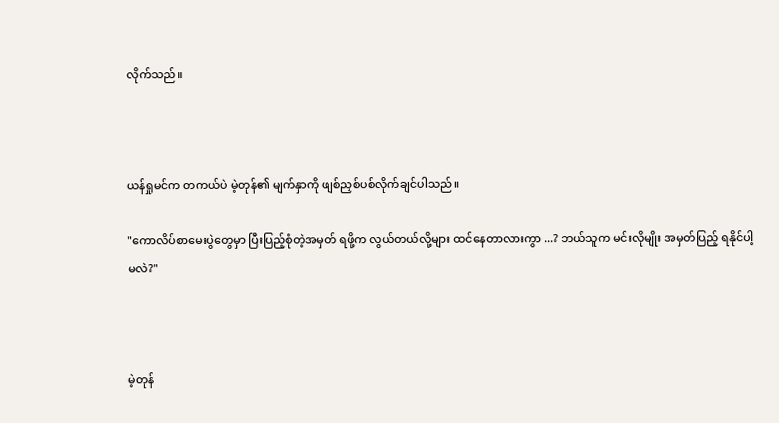လိုက်သည်။



ယန်ရှုမင်က တကယ်ပဲ မဲ့တုန်၏ မျက်နှာကို ဖျစ်ညှစ်ပစ်လိုက်ချင်ပါသည်။

"ကောလိပ်စာမေးပွဲတွေမှာ ပြီးပြည့်စုံတဲ့အမှတ် ရဖို့က လွယ်တယ်လို့များ ထင်နေတာလားကွာ ...? ဘယ်သူက မင်းလိုမျိုး အမှတ်ပြည့် ရနိုင်ပါ့မလဲ?"



မဲ့တုန်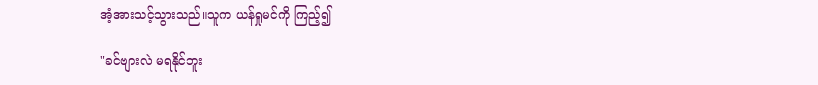အံ့အားသင့်သွားသည်။သူက ယန်ရှုမင်ကို ကြည့်၍

"ခင်ဗျားလဲ မရနိုင်ဘူး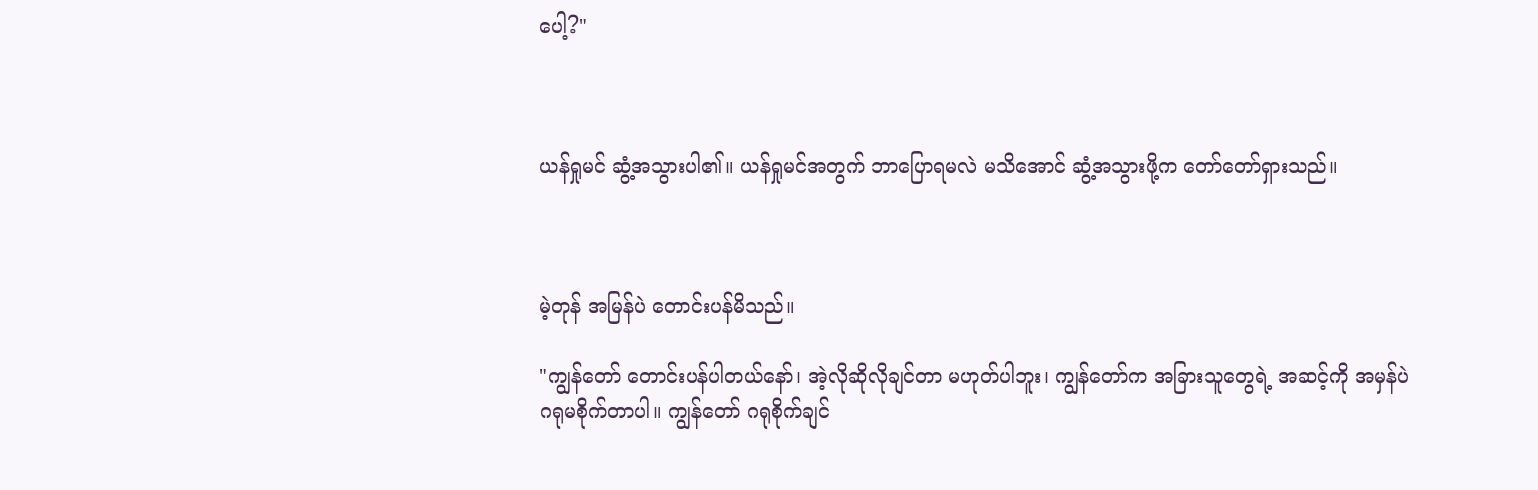ပေါ့?"



ယန်ရှုမင် ဆွံ့အသွားပါ၏။ ယန်ရှုမင်အတွက် ဘာပြောရမလဲ မသိအောင် ဆွံ့အသွားဖို့က တော်တော်ရှားသည်။



မဲ့တုန် အမြန်ပဲ တောင်းပန်မိသည်။

"ကျွန်တော် တောင်းပန်ပါတယ်နော်၊ အဲ့လိုဆိုလိုချင်တာ မဟုတ်ပါဘူး၊ ကျွန်တော်က အခြားသူတွေရဲ့ အဆင့်ကို အမှန်ပဲ ဂရုမစိုက်တာပါ။ ကျွန်တော် ဂရုစိုက်ချင်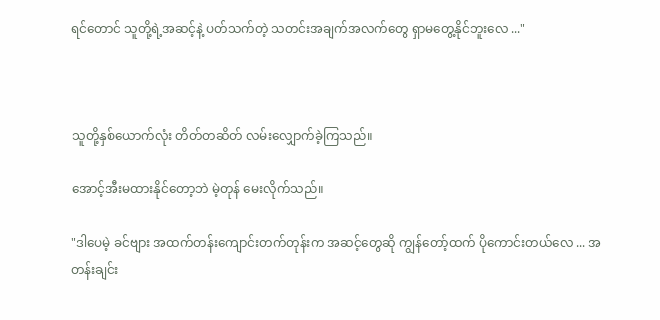ရင်တောင် သူတို့ရဲ့အဆင့်နဲ့ ပတ်သက်တဲ့ သတင်းအချက်အလက်တွေ ရှာမတွေ့နိုင်ဘူးလေ ..."



သူတို့နှစ်ယောက်လုံး တိတ်တဆိတ် လမ်းလျှောက်ခဲ့ကြသည်။

အောင့်အီးမထားနိုင်တော့ဘဲ မဲ့တုန် မေးလိုက်သည်။

"ဒါပေမဲ့ ခင်ဗျား အထက်တန်းကျောင်းတက်တုန်းက အဆင့်တွေဆို ကျွန်တော့်ထက် ပိုကောင်းတယ်လေ ... အတန်းချင်း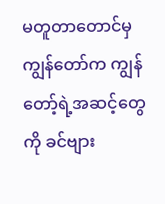မတူတာတောင်မှ ကျွန်တော်က ကျွန်တော့်ရဲ့အဆင့်တွေကို ခင်ဗျား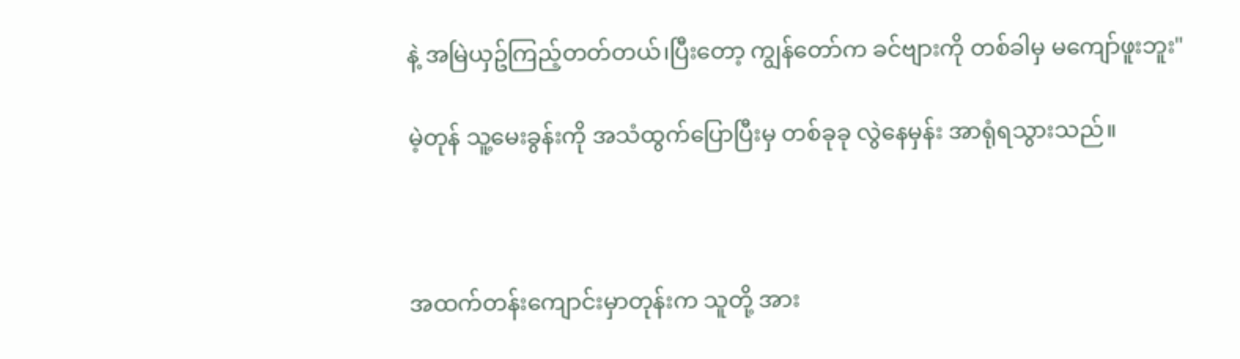နဲ့ အမြဲယှဥ်ကြည့်တတ်တယ်၊ပြီးတော့ ကျွန်တော်က ခင်ဗျားကို တစ်ခါမှ မကျော်ဖူးဘူး"

မဲ့တုန် သူ့မေးခွန်းကို အသံထွက်ပြောပြီးမှ တစ်ခုခု လွဲနေမှန်း အာရုံရသွားသည်။



အထက်တန်းကျောင်းမှာတုန်းက သူတို့ အား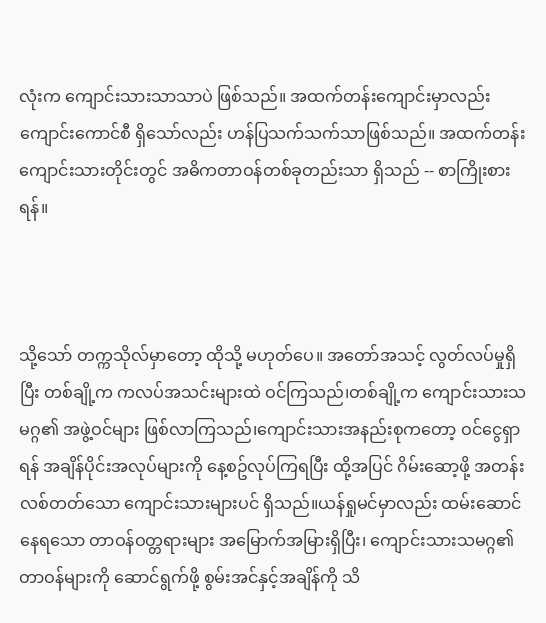လုံးက ကျောင်းသားသာသာပဲ ဖြစ်သည်။ အထက်တန်းကျောင်းမှာလည်း ကျောင်းကောင်စီ ရှိသော်လည်း ဟန်ပြသက်သက်သာဖြစ်သည်။ အထက်တန်းကျောင်းသားတိုင်းတွင် အဓိကတာဝန်တစ်ခုတည်းသာ ရှိသည် -- စာကြိုးစားရန်။



သို့သော် တက္ကသိုလ်မှာတော့ ထိုသို့ မဟုတ်ပေ။ အတော်အသင့် လွတ်လပ်မှုရှိပြီး တစ်ချို့က ကလပ်အသင်းများထဲ ဝင်ကြသည်၊တစ်ချို့က ကျောင်းသားသမဂ္ဂ၏ အဖွဲ့ဝင်များ ဖြစ်လာကြသည်၊ကျောင်းသားအနည်းစုကတော့ ဝင်ငွေရှာရန် အချိန်ပိုင်းအလုပ်များကို နေ့စဥ်လုပ်ကြရပြီး ထို့အပြင် ဂိမ်းဆော့ဖို့ အတန်းလစ်တတ်သော ကျောင်းသားများပင် ရှိသည်။ယန်ရှုမင်မှာလည်း ထမ်းဆောင်နေရသော တာဝန်ဝတ္တရားများ အမြောက်အမြားရှိပြီး၊ ကျောင်းသားသမဂ္ဂ၏ တာဝန်များကို ဆောင်ရွက်ဖို့ စွမ်းအင်နှင့်အချိန်ကို သိ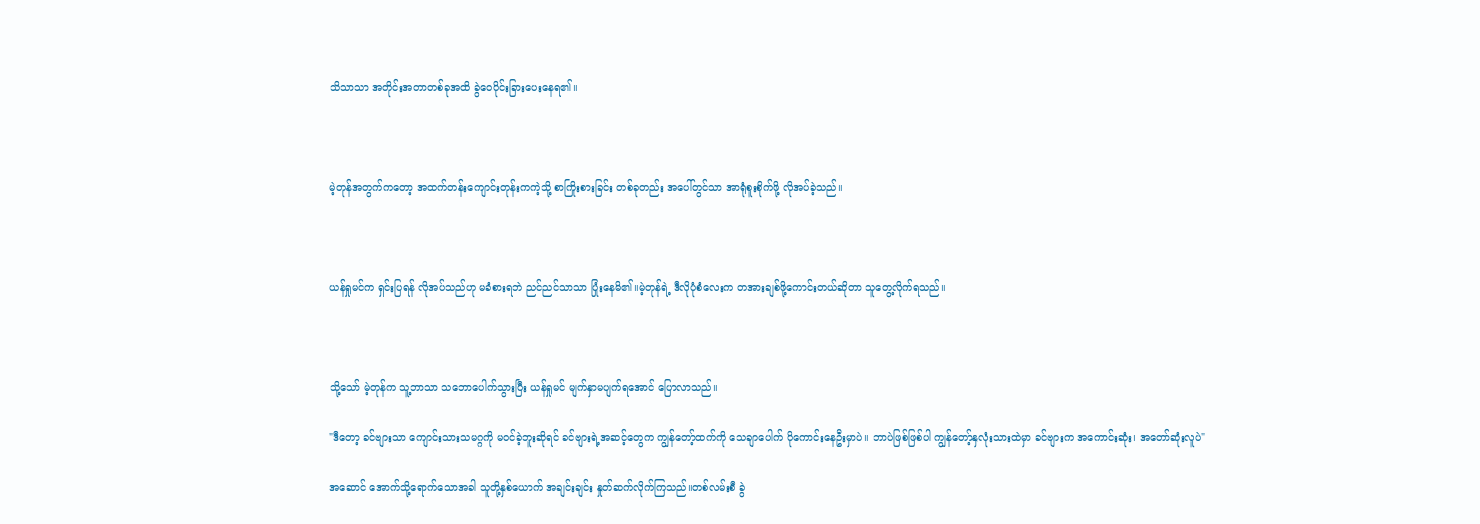သိသာသာ အတိုင်းအတာတစ်ခုအထိ ခွဲဝေပိုင်းခြားပေးနေရ၏။



မဲ့တုန်အတွက်ကတော့ အထက်တန်းကျောင်းတုန်းကကဲ့သို့ စာကြိုးစားခြင်း တစ်ခုတည်း အပေါ်တွင်သာ အာရုံစူးစိုက်ဖို့ လိုအပ်ခဲ့သည်။



ယန်ရှုမင်က ရှင်းပြရန် လိုအပ်သည်ဟု မခံစားရဘဲ ညင်ညင်သာသာ ပြုံးနေမိ၏။မဲ့တုန်ရဲ့ ဒီလိုပုံစံလေးက တအားချစ်ဖို့ကောင်းတယ်ဆိုတာ သူတွေ့လိုက်ရသည်။



သို့သော် မဲ့တုန်က သူ့ဘာသာ သဘောပေါက်သွားပြီး ယန်ရှုမင် မျက်နှာမပျက်ရအောင် ပြောလာသည်။

"ဒီတော့ ခင်ဗျားသာ ကျောင်းသားသမဂ္ဂကို မဝင်ခဲ့ဘူးဆိုရင် ခင်ဗျားရဲ့အဆင့်တွေက ကျွန်တော့်ထက်ကို သေချာပေါက် ပိုကောင်းနေဦးမှာပဲ။ ဘာပဲဖြစ်ဖြစ်ပါ ကျွန်တော့်နှလုံးသားထဲမှာ ခင်ဗျားက အကောင်းဆုံး၊ အတော်ဆုံးလူပဲ"

အဆောင် အောက်သို့ရောက်သောအခါ သူတို့နှစ်ယောက် အချင်းချင်း နှုတ်ဆက်လိုက်ကြသည်။တစ်လမ်းစီ ခွဲ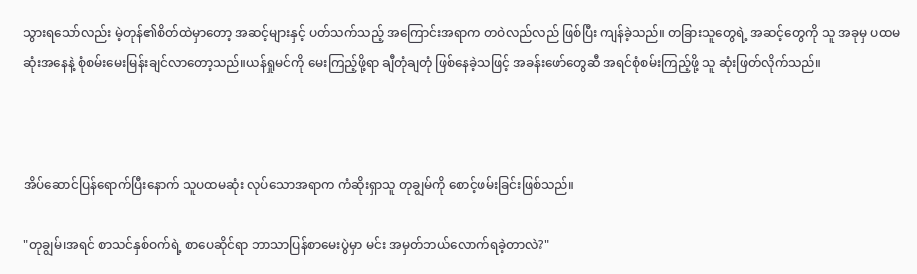သွားရသော်လည်း မဲ့တုန်၏စိတ်ထဲမှာတော့ အဆင့်များနှင့် ပတ်သက်သည့် အကြောင်းအရာက တဝဲလည်လည် ဖြစ်ပြီး ကျန်ခဲ့သည်။ တခြားသူတွေရဲ့ အဆင့်တွေကို သူ အခုမှ ပထမဆုံးအနေနဲ့ စုံစမ်းမေးမြန်းချင်လာတော့သည်။ယန်ရှုမင်ကို မေးကြည့်ဖို့ရာ ချီတုံချတုံ ဖြစ်နေခဲ့သဖြင့် အခန်းဖော်တွေဆီ အရင်စုံစမ်းကြည့်ဖို့ သူ ဆုံးဖြတ်လိုက်သည်။



အိပ်ဆောင်ပြန်ရောက်ပြီးနောက် သူပထမဆုံး လုပ်သောအရာက ကံဆိုးရှာသူ တုချွမ်ကို စောင့်ဖမ်းခြင်းဖြစ်သည်။

"တုချွမ်၊အရင် စာသင်နှစ်ဝက်ရဲ့ စာပေဆိုင်ရာ ဘာသာပြန်စာမေးပွဲမှာ မင်း အမှတ်ဘယ်လောက်ရခဲ့တာလဲ?"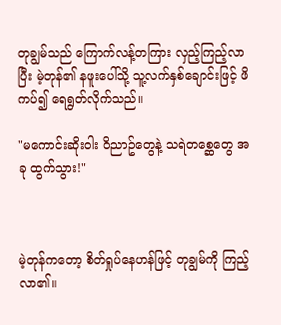တုချွမ်သည် ကြောက်လန့်တကြား လှည့်ကြည့်လာပြီး မဲ့တုန်၏ နဖူးပေါ်သို့ သူ့လက်နှစ်ချောင်းဖြင့် ဖိကပ်၍ ရေရွတ်လိုက်သည်။

"မကောင်းဆိုးဝါး ဝိညာဥ်တွေနဲ့ သရဲတစ္ဆေတွေ အခု ထွက်သွား!"



မဲ့တုန်ကတော့ စိတ်ရှုပ်နေဟန်ဖြင့် တုချွမ်ကို ကြည့်လာ၏။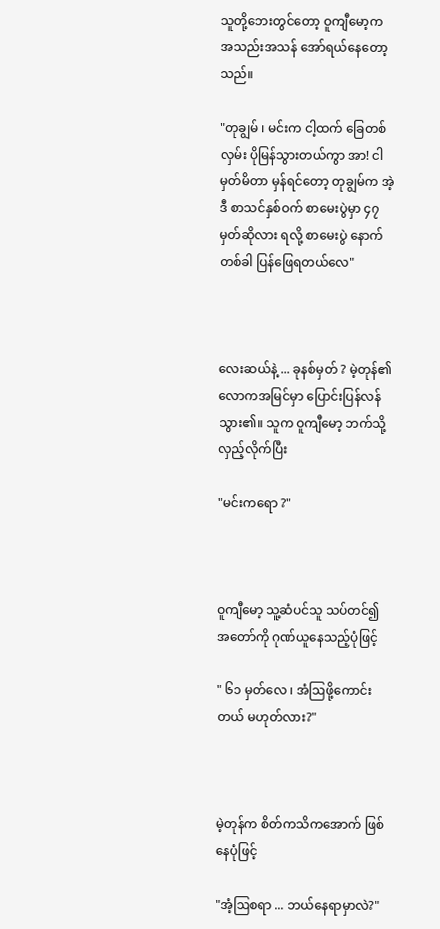သူတို့ဘေးတွင်တော့ ဝူကျီမော့က အသည်းအသန် အော်ရယ်နေတော့သည်။

"တုချွမ် ၊ မင်းက ငါ့ထက် ခြေတစ်လှမ်း ပိုမြန်သွားတယ်ကွာ အာ! ငါမှတ်မိတာ မှန်ရင်တော့ တုချွမ်က အဲ့ဒီ စာသင်နှစ်ဝက် စာမေးပွဲမှာ ၄၇ မှတ်ဆိုလား ရလို့ စာမေးပွဲ နောက်တစ်ခါ ပြန်ဖြေရတယ်လေ"



လေးဆယ်နဲ့ ... ခုနစ်မှတ် ? မဲ့တုန်၏ လောကအမြင်မှာ ပြောင်းပြန်လန်သွား၏။ သူက ဝူကျီမော့ ဘက်သို့ လှည့်လိုက်ပြီး

"မင်းကရော ?"



ဝူကျီမော့ သူ့ဆံပင်သူ သပ်တင်၍ အတော်ကို ဂုဏ်ယူနေသည့်ပုံဖြင့်

" ၆၁ မှတ်လေ ၊ အံဩဖို့ကောင်းတယ် မဟုတ်လား?"



မဲ့တုန်က စိတ်ကသိကအောက် ဖြစ်နေပုံဖြင့်

"အံ့ဩစရာ ... ဘယ်နေရာမှာလဲ?"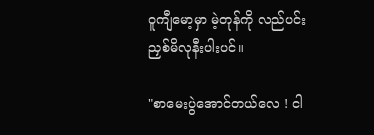ဝူကျီမော့မှာ မဲ့တုန်ကို လည်ပင်းညှစ်မိလုနီးပါးပင်။

"စာမေးပွဲအောင်တယ်လေ ! ငါ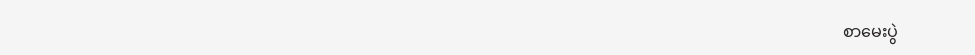စာမေးပွဲ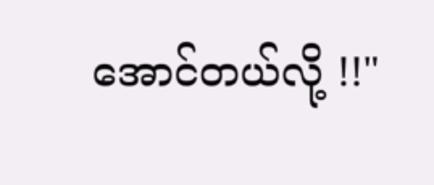အောင်တယ်လို့ !!"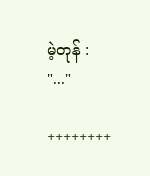မဲ့တုန် : "..."

++++++++